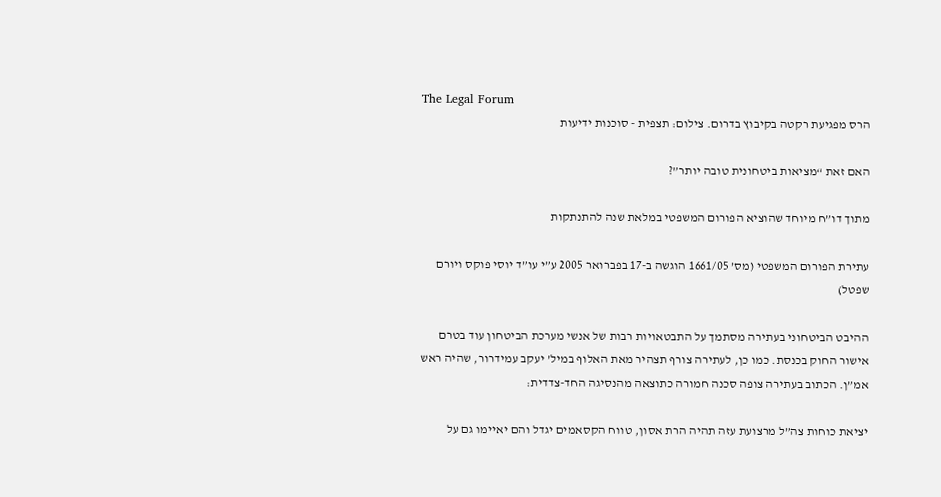The Legal Forum
הרס מפגיעת רקטה בקיבוץ בדרום. צילום: תצפית - סוכנות ידיעות

האם זאת “מציאות ביטחונית טובה יותר”?

מתוך דו”ח מיוחד שהוציא הפורום המשפטי במלאת שנה להתנתקות

עתירת הפורום המשפטי (מס’ 1661/05 הוגשה ב-17 בפברואר 2005 ע”י עו”ד יוסי פוקס ויורם שפטל)

ההיבט הביטחוני בעתירה מסתמך על התבטאויות רבות של אנשי מערכת הביטחון עוד בטרם אישור החוק בכנסת. כמו כן, לעתירה צורף תצהיר מאת האלוף במיל’ יעקב עמידרור, שהיה ראש אמ”ן. הכתוב בעתירה צופה סכנה חמורה כתוצאה מהנסיגה החד-צדדית:

יציאת כוחות צה”ל מרצועת עזה תהיה הרת אסון, טווח הקסאמים יגדל והם יאיימו גם על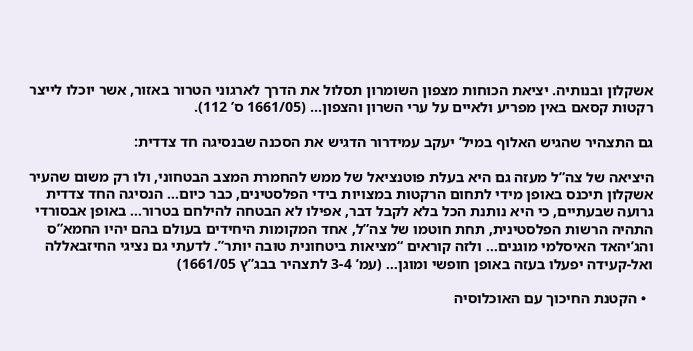אשקלון ובנותיה. יציאת הכוחות מצפון השומרון תסלול את הדרך לארגוני הטרור באזור, אשר יוכלו לייצר רקטות קסאם באין מפריע ולאיים על ערי השרון והצפון… (1661/05 ס’ 112).

גם התצהיר שהגיש האלוף במיל’ יעקב עמידרור הדגיש את הסכנה שבנסיגה חד צדדית:

היציאה של צה”ל מעזה גם היא בעלת פוטנציאל של ממש להחמרת המצב הבטחוני, ולו רק משום שהעיר אשקלון תיכנס באופן מידי לתחום הרקטות במצויות בידי הפלסטינים, כבר כיום… הנסיגה החד צדדית גרועה שבעתיים, כי היא נותנת הכל בלא לקבל דבר, אפילו לא הבטחה להילחם בטרור… באופן אבסורדי התהיה הרשות הפלסטינית, תחת חוטמו של צה”ל, אחד המקומות היחידים בעולם בהם יהיו החמא”ס והג’יהאד האיסלמי מוגנים… ולזה קוראים “מציאות ביטחונית טובה יותר”. לדעתי גם נציגי החיזבאללה ואל-קעידה יפעלו בעזה באופן חופשי ומוגן… (עמ’ 3-4 לתצהיר בבג”ץ 1661/05)

  • הקטנת החיכוך עם האוכלוסיה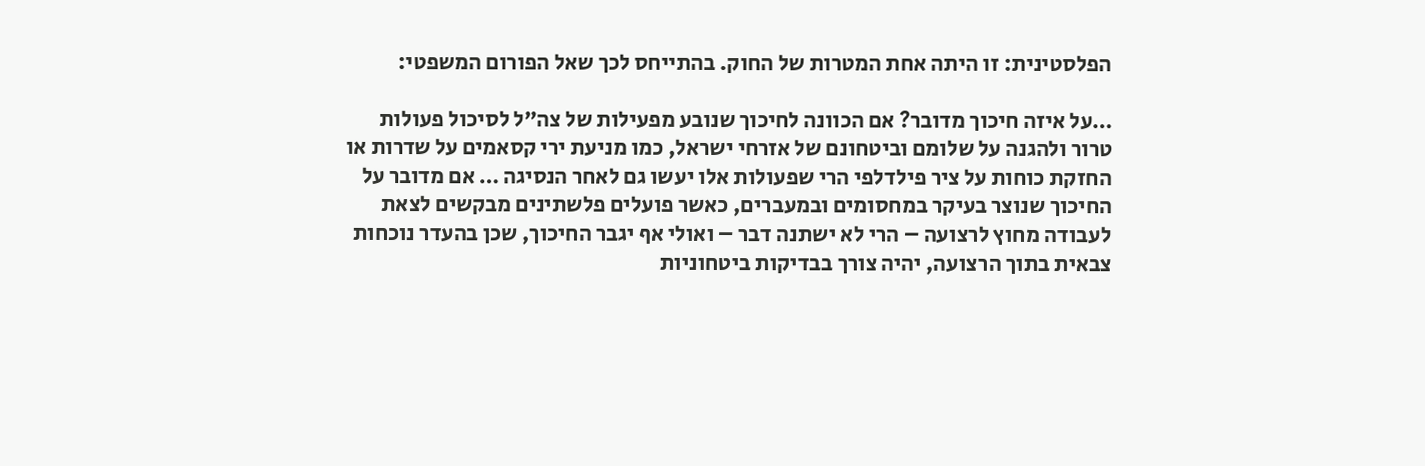הפלסטינית: זו היתה אחת המטרות של החוק. בהתייחס לכך שאל הפורום המשפטי:

…על איזה חיכוך מדובר? אם הכוונה לחיכוך שנובע מפעילות של צה”ל לסיכול פעולות טרור ולהגנה על שלומם וביטחונם של אזרחי ישראל, כמו מניעת ירי קסאמים על שדרות או החזקת כוחות על ציר פילדלפי הרי שפעולות אלו יעשו גם לאחר הנסיגה … אם מדובר על החיכוך שנוצר בעיקר במחסומים ובמעברים, כאשר פועלים פלשתינים מבקשים לצאת לעבודה מחוץ לרצועה – הרי לא ישתנה דבר – ואולי אף יגבר החיכוך, שכן בהעדר נוכחות צבאית בתוך הרצועה, יהיה צורך בבדיקות ביטחוניות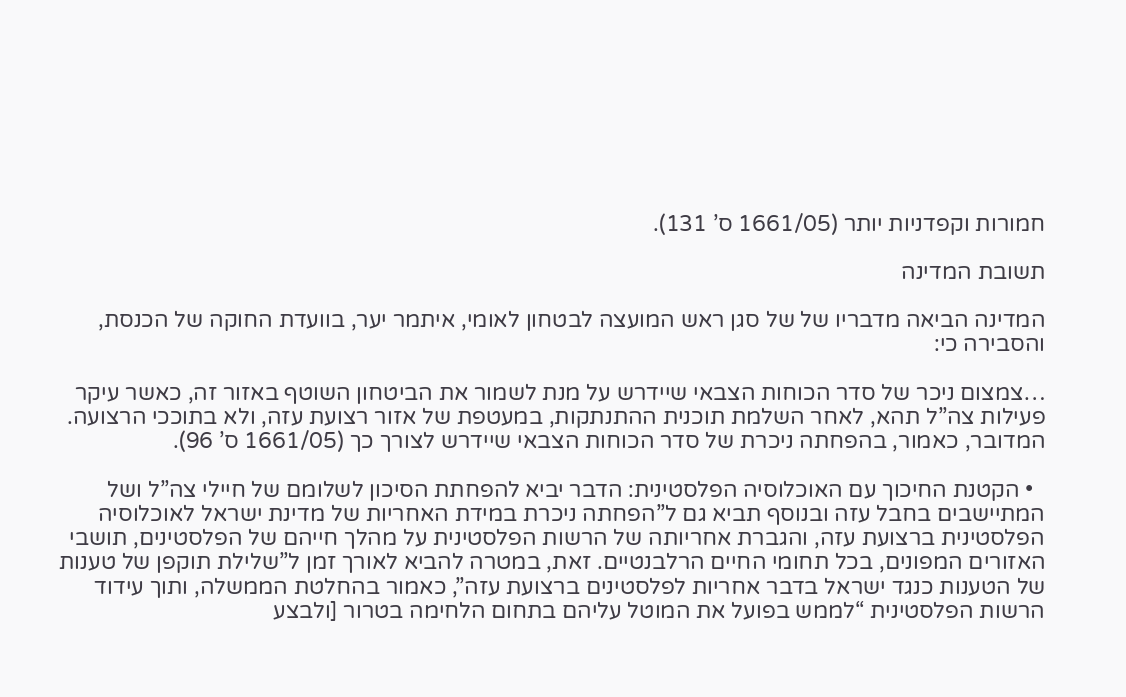חמורות וקפדניות יותר (1661/05 ס’ 131).

תשובת המדינה

המדינה הביאה מדבריו של של סגן ראש המועצה לבטחון לאומי, איתמר יער, בוועדת החוקה של הכנסת, והסבירה כי:

…צמצום ניכר של סדר הכוחות הצבאי שיידרש על מנת לשמור את הביטחון השוטף באזור זה, כאשר עיקר פעילות צה”ל תהא, לאחר השלמת תוכנית ההתנתקות, במעטפת של אזור רצועת עזה, ולא בתוככי הרצועה. המדובר, כאמור, בהפחתה ניכרת של סדר הכוחות הצבאי שיידרש לצורך כך (1661/05 ס’ 96).

  • הקטנת החיכוך עם האוכלוסיה הפלסטינית: הדבר יביא להפחתת הסיכון לשלומם של חיילי צה”ל ושל המתיישבים בחבל עזה ובנוסף תביא גם ל”הפחתה ניכרת במידת האחריות של מדינת ישראל לאוכלוסיה הפלסטינית ברצועת עזה, והגברת אחריותה של הרשות הפלסטינית על מהלך חייהם של הפלסטינים, תושבי האזורים המפונים, בכל תחומי החיים הרלבנטיים. זאת, במטרה להביא לאורך זמן ל”שלילת תוקפן של טענות של הטענות כנגד ישראל בדבר אחריות לפלסטינים ברצועת עזה”, כאמור בהחלטת הממשלה, ותוך עידוד הרשות הפלסטינית “לממש בפועל את המוטל עליהם בתחום הלחימה בטרור [ולבצע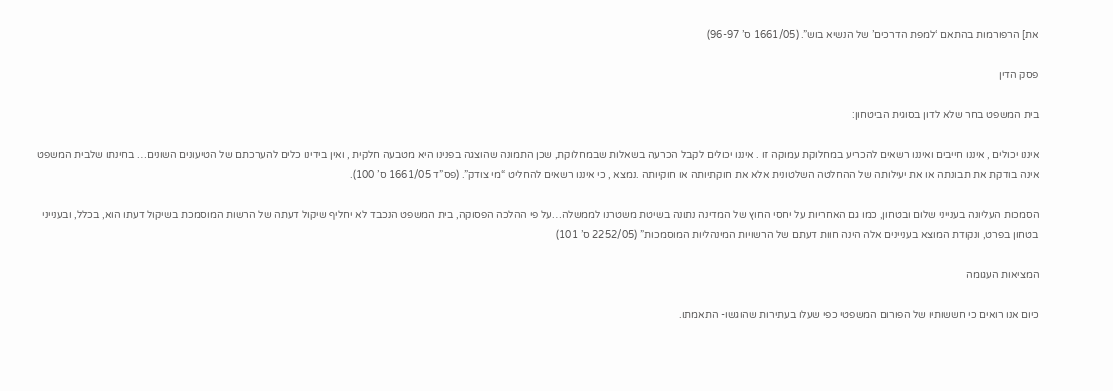את] הרפורמות בהתאם ‘למפת הדרכים’ של הנשיא בוש”. (1661/05 ס’ 96-97)

פסק הדין

בית המשפט בחר שלא לדון בסוגית הביטחון:

איננו יכולים , איננו חייבים ואיננו רשאים להכריע במחלוקת עמוקה זו . איננו יכולים לקבל הכרעה בשאלות שבמחלוקת, שכן התמונה שהוצגה בפנינו היא מטבעה חלקית , ואין בידינו כלים להערכתם של הטיעונים השונים… בחינתו שלבית המשפט אינה בודקת את תבונתה או את יעילותה של ההחלטה השלטונית אלא את חוקתיותה או חוקיותה .נמצא , כי איננו רשאים להחליט “מי צודק”. (פס”ד 1661/05 ס’ 100).

הסמכות העליונה בענייני שלום ובטחון, כמו גם האחריות על יחסי החוץ של המדינה נתונה בשיטת משטרנו לממשלה…על פי ההלכה הפסוקה, בית המשפט הנכבד לא יחליף שיקול דעתה של הרשות המוסמכת בשיקול דעתו הוא, בכלל, ובענייני בטחון בפרט, ונקודת המוצא בעניינים אלה הינה חוות דעתם של הרשויות המינהליות המוסמכות” (2252/05 ס’ 101)

המציאות העגומה

כיום אנו רואים כי חששותיו של הפורום המשפטי כפי שעלו בעתירות שהוגשו- התאמתו.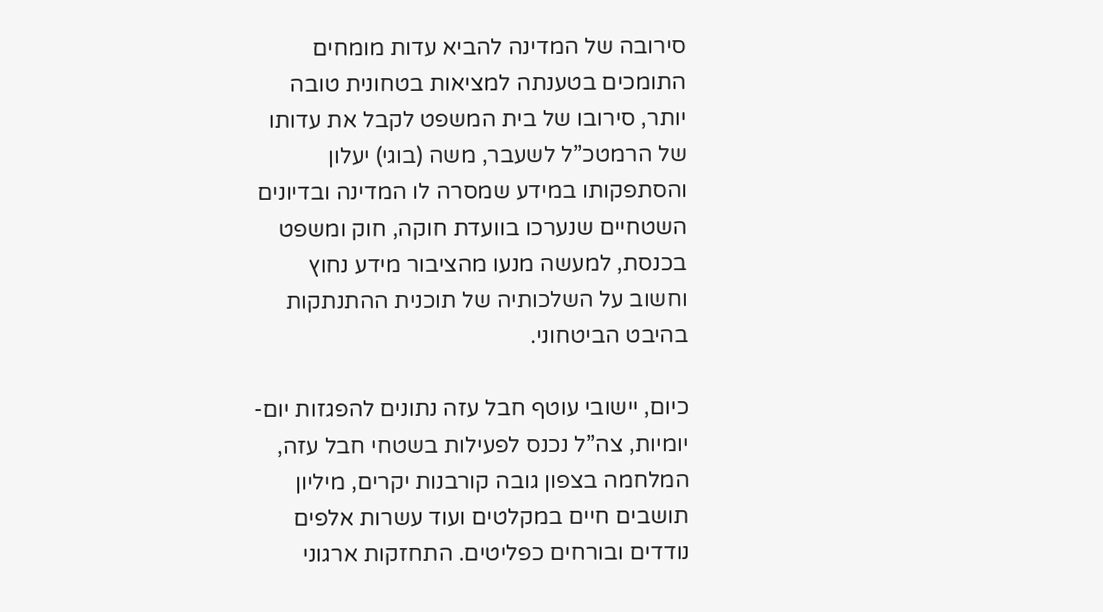סירובה של המדינה להביא עדות מומחים התומכים בטענתה למציאות בטחונית טובה יותר, סירובו של בית המשפט לקבל את עדותו של הרמטכ”ל לשעבר, משה (בוגי) יעלון והסתפקותו במידע שמסרה לו המדינה ובדיונים השטחיים שנערכו בוועדת חוקה, חוק ומשפט בכנסת, למעשה מנעו מהציבור מידע נחוץ וחשוב על השלכותיה של תוכנית ההתנתקות בהיבט הביטחוני.

כיום, יישובי עוטף חבל עזה נתונים להפגזות יום-יומיות, צה”ל נכנס לפעילות בשטחי חבל עזה, המלחמה בצפון גובה קורבנות יקרים, מיליון תושבים חיים במקלטים ועוד עשרות אלפים נודדים ובורחים כפליטים. התחזקות ארגוני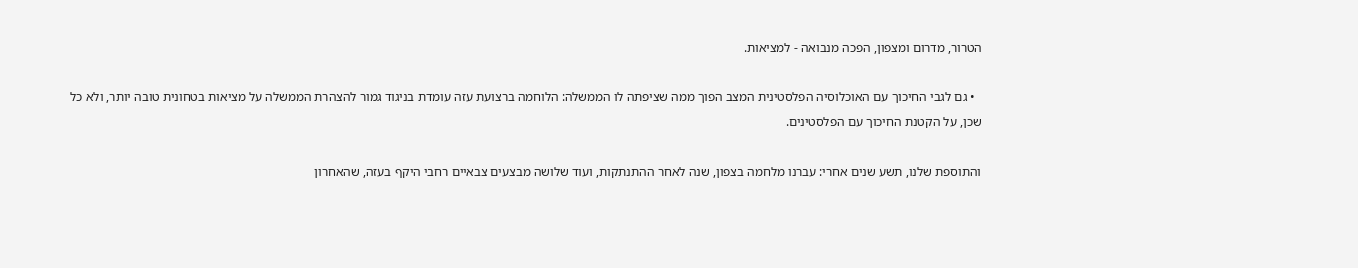הטרור, מדרום ומצפון, הפכה מנבואה - למציאות.

  • גם לגבי החיכוך עם האוכלוסיה הפלסטינית המצב הפוך ממה שציפתה לו הממשלה: הלוחמה ברצועת עזה עומדת בניגוד גמור להצהרת הממשלה על מציאות בטחונית טובה יותר, ולא כל שכן, על הקטנת החיכוך עם הפלסטינים.

והתוספת שלנו, תשע שנים אחרי: עברנו מלחמה בצפון, שנה לאחר ההתנתקות, ועוד שלושה מבצעים צבאיים רחבי היקף בעזה, שהאחרון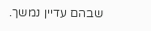שבהם עדיין נמשך.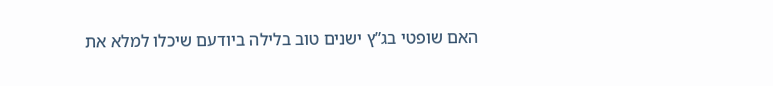האם שופטי בג”ץ ישנים טוב בלילה ביודעם שיכלו למלא את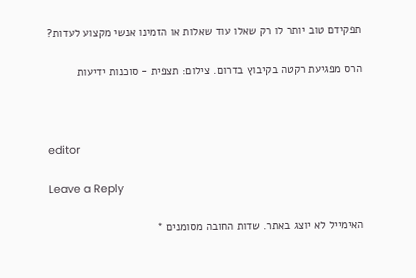תפקידם טוב יותר לו רק שאלו עוד שאלות או הזמינו אנשי מקצוע לעדות?

הרס מפגיעת רקטה בקיבוץ בדרום. צילום: תצפית - סוכנות ידיעות



editor

Leave a Reply

האימייל לא יוצג באתר. שדות החובה מסומנים *